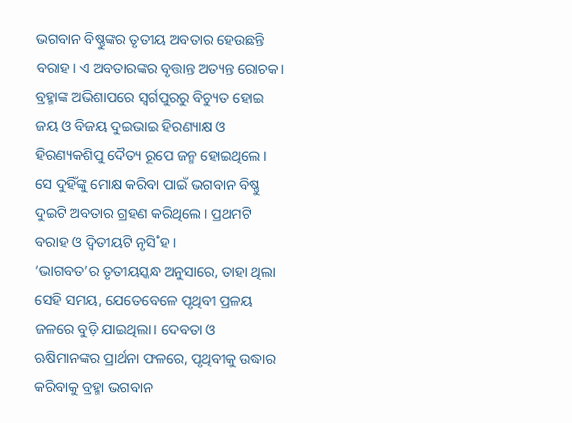ଭଗବାନ ବିଷ୍ଣୁଙ୍କର ତୃତୀୟ ଅବତାର ହେଉଛନ୍ତି ବରାହ। ଏ ଅବତାରଙ୍କର ବୃତ୍ତାନ୍ତ ଅତ୍ୟନ୍ତ ରୋଚକ। ବ୍ରହ୍ମାଙ୍କ ଅଭିଶାପରେ ସ୍ବର୍ଗପୁରରୁ ବିଚ୍ୟୁତ ହୋଇ ଜୟ ଓ ବିଜୟ ଦୁଇଭାଇ ହିରଣ୍ୟାକ୍ଷ ଓ ହିରଣ୍ୟକଶିପୁ ଦୈତ୍ୟ ରୂପେ ଜନ୍ମ ହୋଇଥିଲେ। ସେ ଦୁହିଁଙ୍କୁ ମୋକ୍ଷ କରିବା ପାଇଁ ଭଗବାନ ବିଷ୍ଣୁ ଦୁଇଟି ଅବତାର ଗ୍ରହଣ କରିଥିଲେ। ପ୍ରଥମଟି ବରାହ ଓ ଦ୍ବିତୀୟଟି ନୃସି˚ହ।
‘ଭାଗବତ’ର ତୃତୀୟସ୍କନ୍ଧ ଅନୁସାରେ, ତାହା ଥିଲା ସେହି ସମୟ, ଯେତେବେଳେ ପୃଥିବୀ ପ୍ରଳୟ ଜଳରେ ବୁଡ଼ି ଯାଇଥିଲା। ଦେବତା ଓ ଋଷିମାନଙ୍କର ପ୍ରାର୍ଥନା ଫଳରେ, ପୃଥିବୀକୁ ଉଦ୍ଧାର କରିବାକୁ ବ୍ରହ୍ମା ଭଗବାନ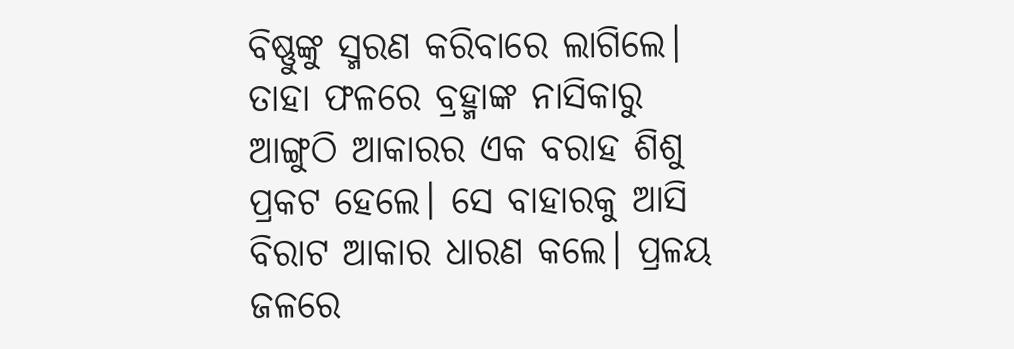ବିଷ୍ଣୁଙ୍କୁ ସ୍ମରଣ କରିବାରେ ଲାଗିଲେ। ତାହା ଫଳରେ ବ୍ରହ୍ମାଙ୍କ ନାସିକାରୁ ଆଙ୍ଗୁଠି ଆକାରର ଏକ ବରାହ ଶିଶୁ ପ୍ରକଟ ହେଲେ। ସେ ବାହାରକୁ ଆସି ବିରାଟ ଆକାର ଧାରଣ କଲେ। ପ୍ରଳୟ ଜଳରେ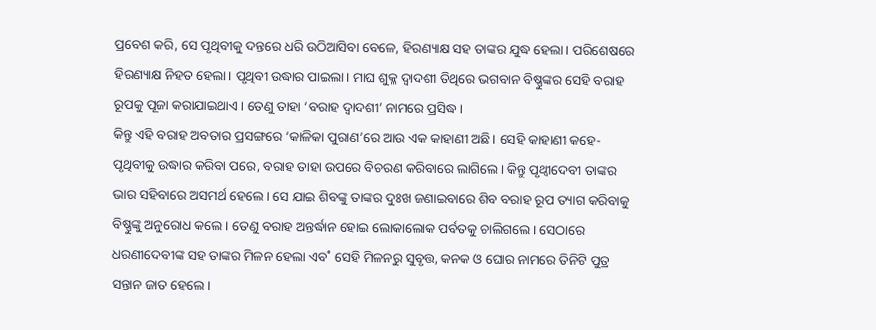ପ୍ରବେଶ କରି, ସେ ପୃଥିବୀକୁ ଦନ୍ତରେ ଧରି ଉଠିଆସିବା ବେଳେ, ହିରଣ୍ୟାକ୍ଷ ସହ ତାଙ୍କର ଯୁଦ୍ଧ ହେଲା। ପରିଶେଷରେ ହିରଣ୍ୟାକ୍ଷ ନିହତ ହେଲା। ପୃଥିବୀ ଉଦ୍ଧାର ପାଇଲା। ମାଘ ଶୁକ୍ଳ ଦ୍ବାଦଶୀ ତିଥିରେ ଭଗବାନ ବିଷ୍ଣୁଙ୍କର ସେହି ବରାହ ରୂପକୁ ପୂଜା କରାଯାଇଥାଏ। ତେଣୁ ତାହା ‘ବରାହ ଦ୍ବାଦଶୀ’ ନାମରେ ପ୍ରସିଦ୍ଧ।
କିନ୍ତୁ ଏହି ବରାହ ଅବତାର ପ୍ରସଙ୍ଗରେ ‘କାଳିକା ପୁରାଣ’ରେ ଆଉ ଏକ କାହାଣୀ ଅଛି। ସେହି କାହାଣୀ କହେ- ପୃଥିବୀକୁ ଉଦ୍ଧାର କରିବା ପରେ, ବରାହ ତାହା ଉପରେ ବିଚରଣ କରିବାରେ ଲାଗିଲେ। କିନ୍ତୁ ପୃଥ୍ବୀଦେବୀ ତାଙ୍କର ଭାର ସହିବାରେ ଅସମର୍ଥ ହେଲେ। ସେ ଯାଇ ଶିବଙ୍କୁ ତାଙ୍କର ଦୁଃଖ ଜଣାଇବାରେ ଶିବ ବରାହ ରୂପ ତ୍ୟାଗ କରିବାକୁ ବିଷ୍ଣୁଙ୍କୁ ଅନୁରୋଧ କଲେ। ତେଣୁ ବରାହ ଅନ୍ତର୍ଦ୍ଧାନ ହୋଇ ଲୋକାଲୋକ ପର୍ବତକୁ ଚାଲିଗଲେ। ସେଠାରେ ଧରଣୀଦେବୀଙ୍କ ସହ ତାଙ୍କର ମିଳନ ହେଲା ଏବ˚ ସେହି ମିଳନରୁ ସୁବୃତ୍ତ, କନକ ଓ ଘୋର ନାମରେ ତିନିଟି ପୁତ୍ର ସନ୍ତାନ ଜାତ ହେଲେ।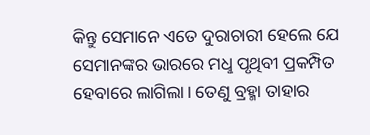କିନ୍ତୁ ସେମାନେ ଏତେ ଦୁରାଚାରୀ ହେଲେ ଯେ ସେମାନଙ୍କର ଭାରରେ ମଧୢ ପୃଥିବୀ ପ୍ରକମ୍ପିତ ହେବାରେ ଲାଗିଲା। ତେଣୁ ବ୍ରହ୍ମା ତାହାର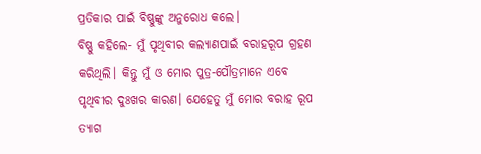ପ୍ରତିକାର ପାଇଁ ବିଷ୍ଣୁଙ୍କୁ ଅନୁରୋଧ କଲେ।
ବିଷ୍ଣୁ କହିଲେ- ମୁଁ ପୃଥିବୀର କଲ୍ୟାଣପାଇଁ ବରାହରୂପ ଗ୍ରହଣ କରିଥିଲି। କିନ୍ତୁ ମୁଁ ଓ ମୋର ପୁତ୍ର-ପୌତ୍ରମାନେ ଏବେ ପୃଥିବୀର ଦୁଃଖର କାରଣ। ଯେହେତୁ ମୁଁ ମୋର ବରାହ ରୂପ ତ୍ୟାଗ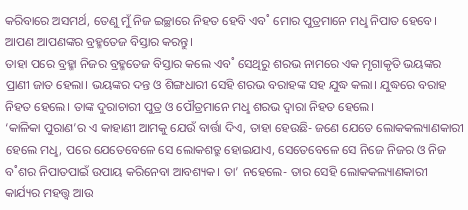କରିବାରେ ଅସମର୍ଥ, ତେଣୁ ମୁଁ ନିଜ ଇଚ୍ଛାରେ ନିହତ ହେବି ଏବ˚ ମୋର ପୁତ୍ରମାନେ ମଧୢ ନିପାତ ହେବେ। ଆପଣ ଆପଣଙ୍କର ବ୍ରହ୍ମତେଜ ବିସ୍ତାର କରନ୍ତୁ।
ତାହା ପରେ ବ୍ରହ୍ମା ନିଜର ବ୍ରହ୍ମତେଜ ବିସ୍ତାର କଲେ ଏବ˚ ସେଥିରୁ ଶରଭ ନାମରେ ଏକ ମୃଗାକୃତି ଭୟଙ୍କର ପ୍ରାଣୀ ଜାତ ହେଲା। ଭୟଙ୍କର ଦନ୍ତ ଓ ଶିଙ୍ଗଧାରୀ ସେହି ଶରଭ ବରାହଙ୍କ ସହ ଯୁଦ୍ଧ କଲା। ଯୁଦ୍ଧରେ ବରାହ ନିହତ ହେଲେ। ତାଙ୍କ ଦୁରାଚାରୀ ପୁତ୍ର ଓ ପୌତ୍ରମାନେ ମଧୢ ଶରଭ ଦ୍ବାରା ନିହତ ହେଲେ।
‘କାଳିକା ପୁରାଣ’ର ଏ କାହାଣୀ ଆମକୁ ଯେଉଁ ବାର୍ତ୍ତା ଦିଏ, ତାହା ହେଉଛି- ଜଣେ ଯେତେ ଲୋକକଲ୍ୟାଣକାରୀ ହେଲେ ମଧୢ, ପରେ ଯେତେବେଳେ ସେ ଲୋକଶତ୍ରୁ ହୋଇଯାଏ, ସେତେବେଳେ ସେ ନିଜେ ନିଜର ଓ ନିଜ ବ˚ଶର ନିପାତପାଇଁ ଉପାୟ କରିନେବା ଆବଶ୍ୟକ। ତା’ ନହେଲେ- ତାର ସେହି ଲୋକକଲ୍ୟାଣକାରୀ କାର୍ଯ୍ୟର ମହତ୍ତ୍ବ ଆଉ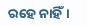ରହେ ନାହିଁ।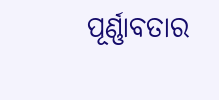ପୂର୍ଣ୍ଣାବତାର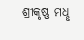ଶ୍ରୀକୃଷ୍ଣ ମଧୢ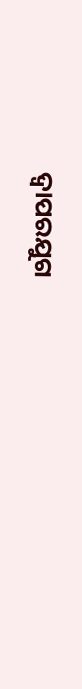ଦ୍ବାପରଯୁଗ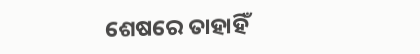ଶେଷରେ ତାହାହିଁ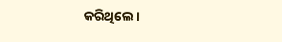କରିଥିଲେ।